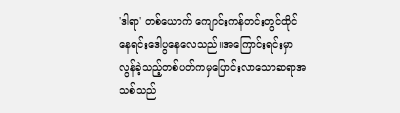'ဒါရာ' တစ်ယောက် ကျောင်းကန်တင်းတွင်ထိုင်နေရင်းဒေါပွနေလေသည်။အကြောင်းရင်းမှာ လွန်ခဲ့သည့်တစ်ပတ်ကမှပြောင်းလာသောဆရာအသစ်သည်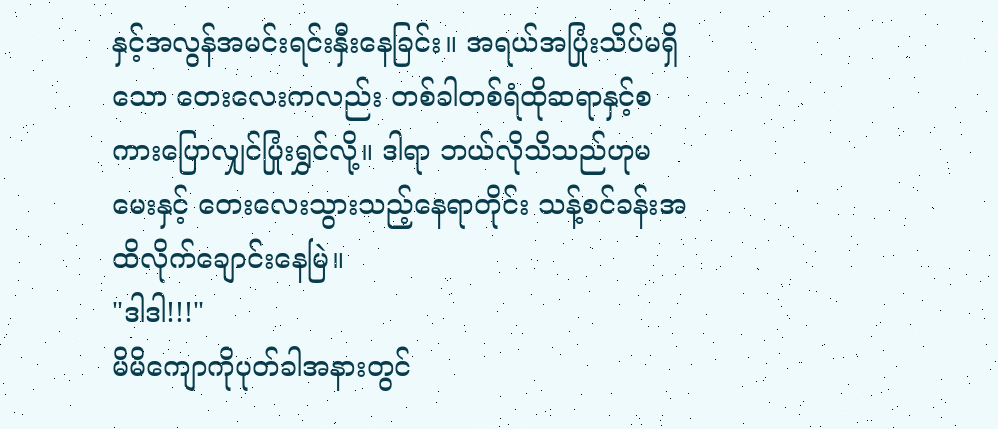နှင့်အလွန်အမင်းရင်းနှီးနေခြင်း။ အရယ်အပြုံးသိပ်မရှိသော တေးလေးကလည်း တစ်ခါတစ်ရံထိုဆရာနှင့်စကားပြောလျှင်ပြုံးရွှင်လို့။ ဒါရာ ဘယ်လိုသိသည်ဟုမမေးနှင့် တေးလေးသွားသည့်နေရာတိုင်း သန့်စင်ခန်းအထိလိုက်ချောင်းနေမြဲ။
"ဒါဒါ!!!"
မိမိကျောကိုပုတ်ခါအနားတွင်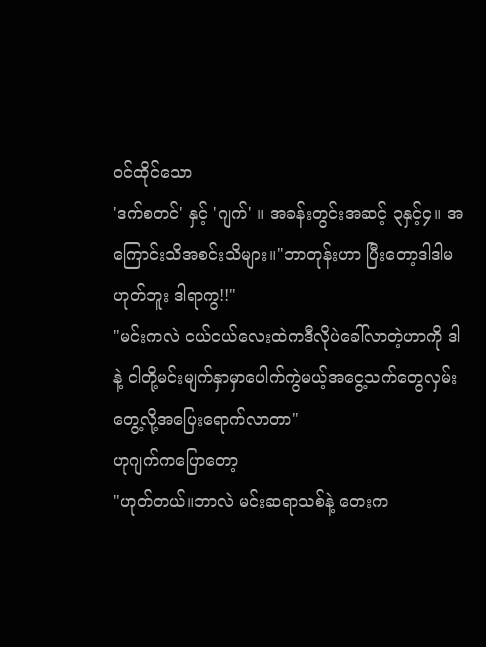ဝင်ထိုင်သော
'ဒက်စတင်' နှင့် 'ဂျက်' ။ အခန်းတွင်းအဆင့် ၃နှင့်၄။ အကြောင်းသိအစင်းသိများ။"ဘာတုန်းဟာ ပြီးတော့ဒါဒါမဟုတ်ဘူး ဒါရာကွ!!"
"မင်းကလဲ ငယ်ငယ်လေးထဲကဒီလိုပဲခေါ်လာတဲ့ဟာကို ဒါနဲ့ ငါတို့မင်းမျက်နှာမှာပေါက်ကွဲမယ့်အငွေ့သက်တွေလှမ်းတွေ့လို့အပြေးရောက်လာတာ"
ဟုဂျက်ကပြောတော့
"ဟုတ်တယ်။ဘာလဲ မင်းဆရာသစ်နဲ့ တေးက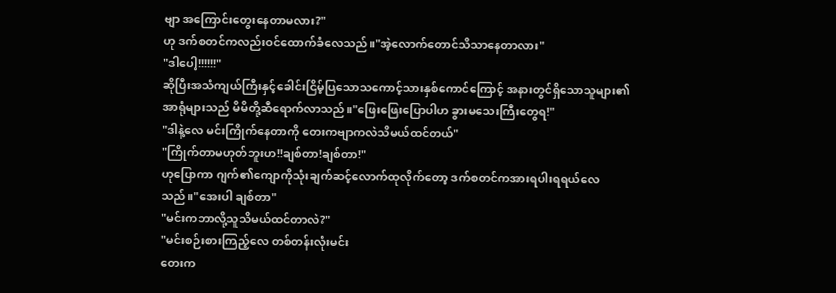ဗျာ အကြောင်းတွေးနေတာမလား?"
ဟု ဒက်စတင်ကလည်းဝင်ထောက်ခံလေသည်။"အဲ့လောက်တောင်သိသာနေတာလား"
"ဒါပေါ့!!!!!!"
ဆိုပြီးအသံကျယ်ကြီးနှင့်ခေါင်းငြိမ့်ပြသောသကောင့်သားနှစ်ကောင်ကြောင့် အနားတွင်ရှိသောသူများ၏အာရုံများသည် မိမိတို့ဆီရောက်လာသည်။"ဖြေးဖြေးပြောပါဟ ခွားမသေးကြီးတွေရ!"
"ဒါနဲ့လေ မင်းကြိုက်နေတာကို တေးကဗျာကလဲသိမယ်ထင်တယ်"
"ကြိုက်တာမဟုတ်ဘူးဟ!!ချစ်တာ!ချစ်တာ!"
ဟုပြောကာ ဂျက်၏ကျောကိုသုံးချက်ဆင့်လောက်ထုလိုက်တော့ ဒက်စတင်ကအားရပါးရရယ်လေသည်။"အေးပါ ချစ်တာ"
"မင်းကဘာလို့သူသိမယ်ထင်တာလဲ?"
"မင်းစဉ်းစားကြည့်လေ တစ်တန်းလုံးမင်း
တေးက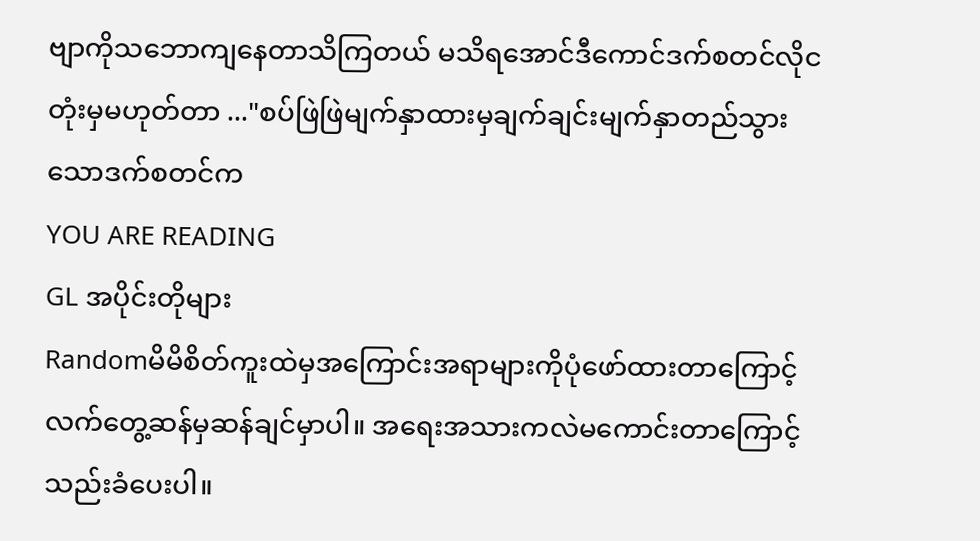ဗျာကိုသဘောကျနေတာသိကြတယ် မသိရအောင်ဒီကောင်ဒက်စတင်လိုငတုံးမှမဟုတ်တာ ..."စပ်ဖြဲဖြဲမျက်နှာထားမှချက်ချင်းမျက်နှာတည်သွားသောဒက်စတင်က
YOU ARE READING
GL အပိုင်းတိုများ
Randomမိမိစိတ်ကူးထဲမှအကြောင်းအရာများကိုပုံဖော်ထားတာကြောင့် လက်တွေ့ဆန်မှဆန်ချင်မှာပါ။ အရေးအသားကလဲမကောင်းတာကြောင့်သည်းခံပေးပါ။